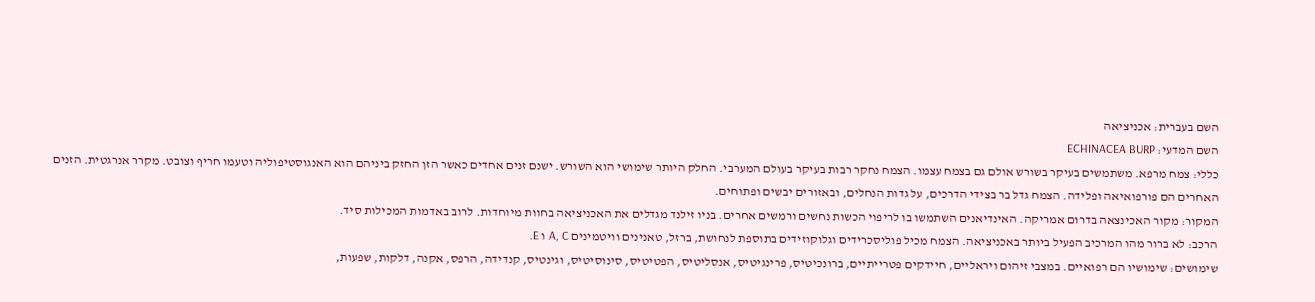השם בעברית: אכניציאה
השם המדעי: ECHINACEA BURP
כללי: צמח מרפא. משתמשים בעיקר בשורש אולם גם בצמח עצמו. הצמח נחקר רבות בעיקר בעולם המערבי. החלק היותר שימושי הוא השורש. ישנם זנים אחדים כאשר הזן החזק ביניהם הוא האנגוסטיפוליה וטעמו חריף וצובט. מקרר אנרגטית. הזנים האחרים הם פורפואיאה ופלידה. הצמח גדל בר בצידי הדרכים, על גדות הנחלים, ובאזורים יבשים ופתוחים.
המקור: מקור האכינצאה בדרום אמריקה. האינדיאנים השתמשו בו לריפוי הכשות נחשים ורמשים אחרים. בניו זילנד מגדלים את האכניציאה בחוות מיוחדות. לרוב באדמות המכילות סיד.
הרכב: לא ברור מהו המרכיב הפעיל ביותר באכניציאה. הצמח מכיל פוליסכרידים וגלוקוזידים בתוספת לנחושת, ברזל, טאנינים וויטמינים A, C ו E.
שימושים: שימושיו הם רפואיים. במצבי זיהום ויראליים, חיידקים פטרייתיים, ברונכיטיס, פרינגיטיס, אנסליטיס, הפטיטיס, סינוסיטיס, וגינטיס, קנדידה, הרפס, אקנה, דלקות, שפעות,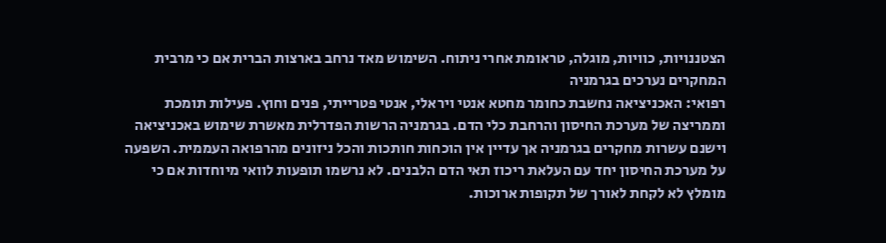הצטננויות, כוויות, מוגלה, טראומת אחרי ניתוח. השימוש מאד נרחב בארצות הברית אם כי מרבית המחקרים נערכים בגרמניה
רפואי: האכניציאה נחשבת כחומר מחטא אנטי ויראלי, אנטי פטרייתי, פנים וחוץ. פעילות תומכת וממריצה של מערכת החיסון והרחבת כלי הדם. בגרמניה הרשות הפדרלית מאשרת שימוש באכניציאה וישנם עשרות מחקרים בגרמניה אך עדיין אין הוכחות חותכות והכל ניזונים מהרפואה העממית. השפעה על מערכת החיסון יחד עם העלאת ריכוז תאי הדם הלבנים. לא נרשמו תופעות לוואי מיוחדות אם כי מומלץ לא לקחת לאורך של תקופות ארוכות.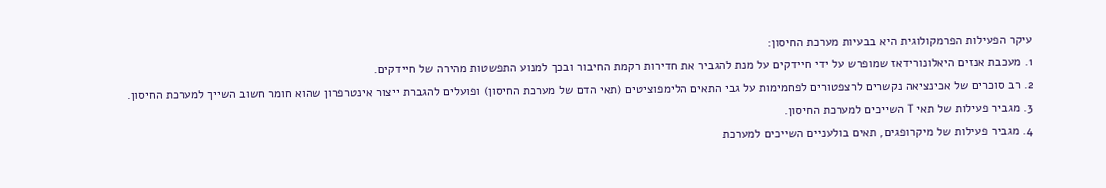עיקר הפעילות הפרמקולוגית היא בבעיות מערכת החיסון:
1. מעכבת אנזים היאלונורידאז שמופרש על ידי חיידקים על מנת להגביר את חדירות רקמת החיבור ובכך למנוע התפשטות מהירה של חיידקים.
2. רב סוכרים של אכינציאה נקשרים לרצפטורים לפחמימות על גבי התאים הלימפוציטים (תאי הדם של מערכת החיסון) ופועלים להגברת ייצור אינטרפרון שהוא חומר חשוב השייך למערכת החיסון.
3. מגביר פעילות של תאי T השייכים למערכת החיסון.
4. מגביר פעילות של מיקרופגים, תאים בולעניים השייכים למערכת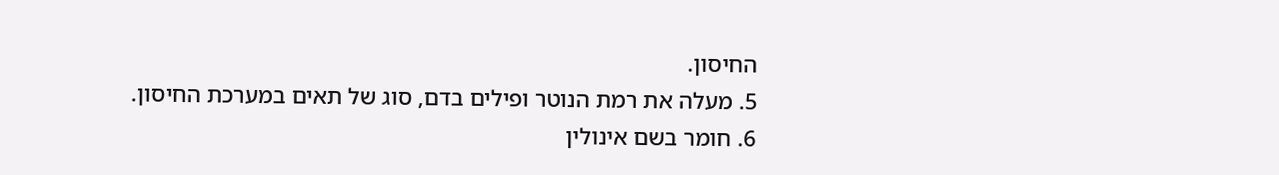החיסון.
5. מעלה את רמת הנוטר ופילים בדם, סוג של תאים במערכת החיסון.
6. חומר בשם אינולין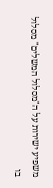משפיע ישירות על ה"מסלול המשלים" מסלול בו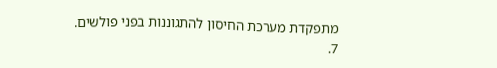מתפקדת מערכת החיסון להתגוננות בפני פולשים.
7.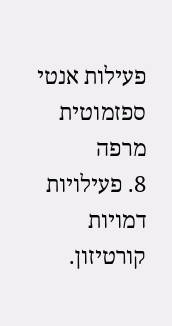פעילות אנטי ספזמוטית מרפה
8. פעילויות דמויות קורטיזון.